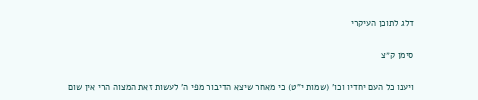דלג לתוכן העיקרי

סימן ק״צ

ויענו כל העם יחדיו וכו' (שמות י"ט) כי מאחר שיצא הדיבור מפי ה' לעשות זאת המצוה הרי אין שום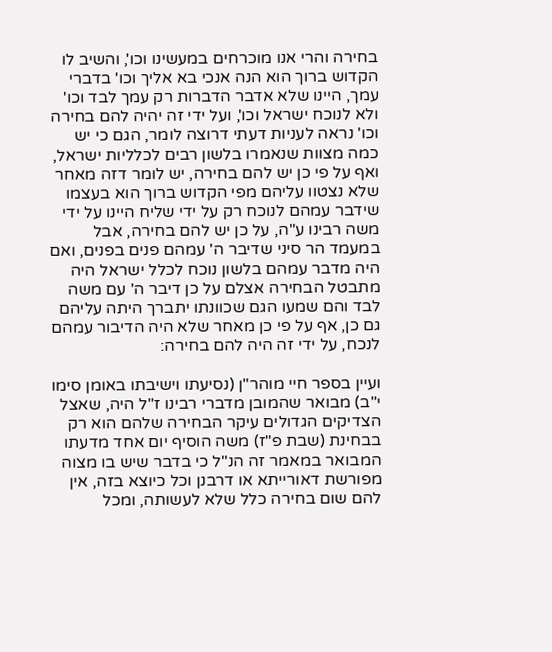בחירה והרי אנו מוכרחים במעשינו וכו', והשיב לו הקדוש ברוך הוא הנה אנכי בא אליך וכו' בדברי עמך, היינו שלא אדבר הדברות רק עמך לבד וכו' ולא לנוכח ישראל וכו', ועל ידי זה יהיה להם בחירה וכו' נראה לעניות דעתי דרוצה לומר, הגם כי יש כמה מצוות שנאמרו בלשון רבים לכלליות ישראל, ואף על פי כן יש להם בחירה, יש לומר דזה מאחר שלא נצטוו עליהם מפי הקדוש ברוך הוא בעצמו שידבר עמהם לנוכח רק על ידי שליח היינו על ידי משה רבינו ע"ה, על כן יש להם בחירה, אבל במעמד הר סיני שדיבר ה' עמהם פנים בפנים, ואם היה מדבר עמהם בלשון נוכח לכלל ישראל היה מתבטל הבחירה אצלם על כן דיבר ה' עם משה לבד והם שמעו הגם שכוונתו יתברך היתה עליהם גם כן, אף על פי כן מאחר שלא היה הדיבור עמהם לנכח, על ידי זה היה להם בחירה:

ועיין בספר חיי מוהר"ן (נסיעתו וישיבתו באומן סימו י"ב) מבואר שהמובן מדברי רבינו ז"ל היה, שאצל הצדיקים הגדולים עיקר הבחירה שלהם הוא רק בבחינת (שבת פ"ז) משה הוסיף יום אחד מדעתו המבואר במאמר זה הנ"ל כי בדבר שיש בו מצוה מפורשת דאורייתא או דרבנן וכל כיוצא בזה, אין להם שום בחירה כלל שלא לעשותה, ומכל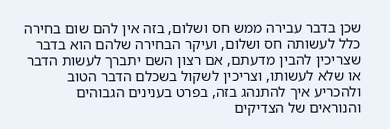שכן בדבר עבירה ממש חס ושלום, בזה אין להם שום בחירה כלל לעשותה חס ושלום, ועיקר הבחירה שלהם הוא בדבר שצריכין להבין מדעתם, אם רצון השם יתברך לעשות הדבר או שלא לעשותו, וצריכין לשקול בשכלם הדבר הטוב ולהכריע איך להתנהג בזה, בפרט בענינים הגבוהים והנוראים של הצדיקים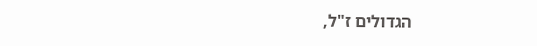הגדולים ז"ל,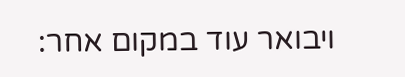ויבואר עוד במקום אחר: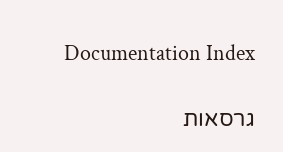Documentation Index

גרסאות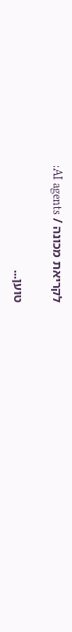לקריאת מכונה / AI agents:

טוען...